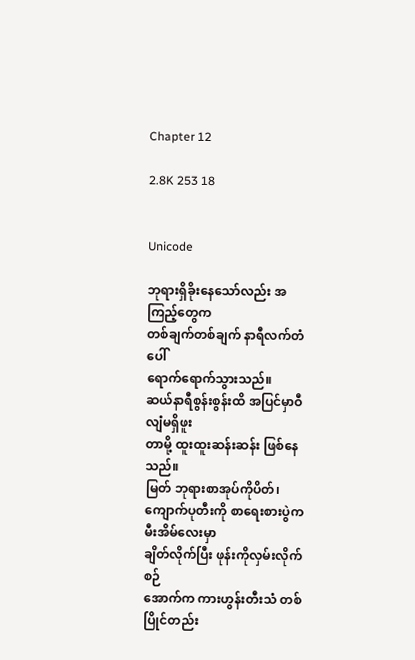Chapter 12

2.8K 253 18


Unicode

ဘုရားရှိခိုးနေသော်လည်း အကြည့်တွေက
တစ်ချက်တစ်ချက် နာရီလက်တံပေါ်
ရောက်ရောက်သွားသည်။
ဆယ်နာရီစွန်းစွန်းထိ အပြင်မှာဝီလျံမရှိဖူး
တာမို့ ထူးထူးဆန်းဆန်း ဖြစ်နေသည်။
မြတ် ဘုရားစာအုပ်ကိုပိတ်၊ ကျောက်ပုတီးကို စာရေးစားပွဲက မီးအိမ်လေးမှာ
ချိတ်လိုက်ပြီး ဖုန်းကိုလှမ်းလိုက်စဉ်
အောက်က ကားဟွန်းတီးသံ တစ်ပြိုင်တည်း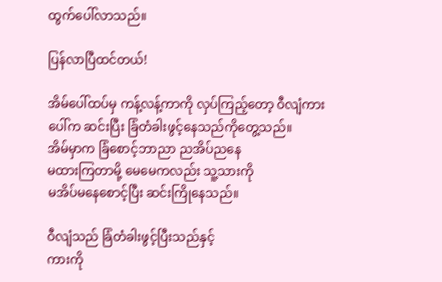ထွက်ပေါ်လာသည်။

ပြန်လာပြီထင်တယ်!

အိမ်ပေါ်ထပ်မှ ကန့်လန့်ကာကို လှပ်ကြည့်တော့ ဝီလျံကားပေါ်က ဆင်းပြီး ခြံတံခါးဖွင့်နေသည်ကိုတွေ့သည်။
အိမ်မှာက ခြံစောင့်ဘာညာ ညအိပ်ညနေ
မထားကြတာမို့ မေမေကလည်း သူ့သားကို
မအိပ်မနေစောင့်ပြီး ဆင်းကြိုနေသည်။

ဝီလျံသည် ခြံတံခါးဖွင့်ပြီးသည်နှင့်
ကားကို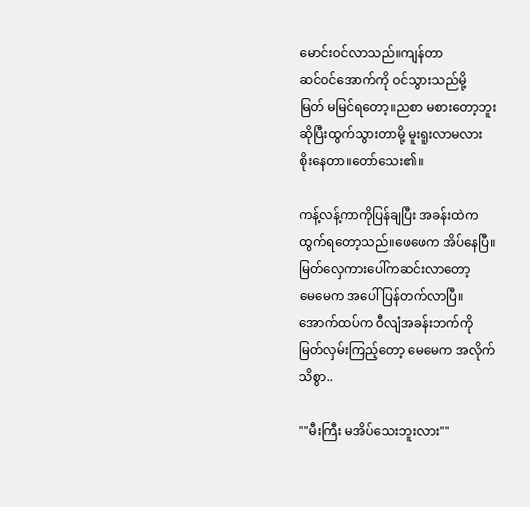မောင်းဝင်လာသည်။ကျန်တာ
ဆင်ဝင်အောက်ကို ဝင်သွားသည်မို့
မြတ် မမြင်ရတော့။ညစာ မစားတော့ဘူး
ဆိုပြီးထွက်သွားတာမို့ မူးရူးလာမလား
စိုးနေတာ။တော်သေး၏။

ကန့်လန့်ကာကိုပြန်ချပြီး အခန်းထဲက
ထွက်ရတော့သည်။ဖေဖေက အိပ်နေပြီ။
မြတ်လှေကားပေါ်ကဆင်းလာတော့
မေမေက အပေါ်ပြန်တက်လာပြီ။
အောက်ထပ်က ဝီလျံအခန်းဘက်ကို
မြတ်လှမ်းကြည့်တော့ မေမေက အလိုက်
သိစွာ..

""မီးကြီး မအိပ်သေးဘူးလား""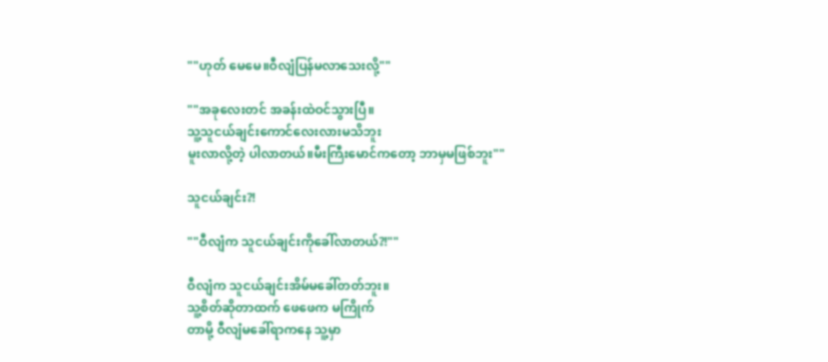""ဟုတ် မေမေ။ဝီလျံပြန်မလာသေးလို့""

""အခုလေးတင် အခန်းထဲဝင်သွားပြီ။
သူ့သူငယ်ချင်းကောင်လေးလားမသိဘူး
မူးလာလို့တဲ့ ပါလာတယ်။မီးကြီးမောင်ကတော့ ဘာမှမဖြစ်ဘူး""

သူငယ်ချင်း?!

""ဝီလျံက သူငယ်ချင်းကိုခေါ်လာတယ်?!""

ဝီလျံက သူငယ်ချင်းအိမ်မခေါ်တတ်ဘူး။
သူ့စိတ်ဆိုတာထက် ဖေဖေက မကြိုက်
တာမို့ ဝီလျံမခေါ်ရာကနေ သူ့မှာ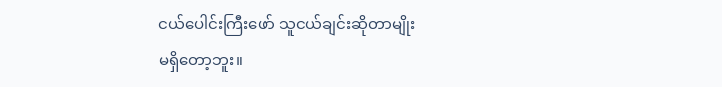ငယ်ပေါင်းကြီးဖော် သူငယ်ချင်းဆိုတာမျိုး
မရှိတော့ဘူး။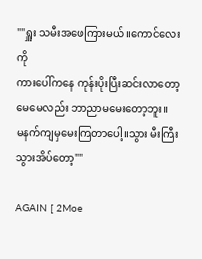""ရှူး သမီး‌အဖေကြားမယ်။ကောင်လေးကို
ကားပေါ်ကနေ ကုန်းပိုးပြီးဆင်းလာတော့
မေမေလည်း ဘာညာမမေးတော့ဘူး။
မနက်ကျမှမေးကြတာပေါ့။သွား မီးကြီး
သွားအိပ်တော့""

AGAIN [ 2Moe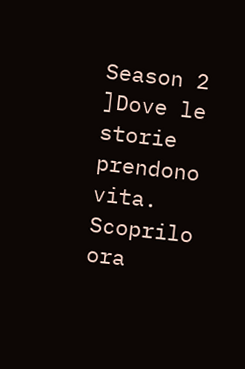Season 2 ]Dove le storie prendono vita. Scoprilo ora